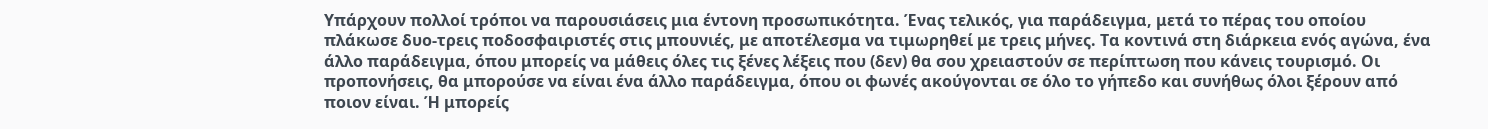Υπάρχουν πολλοί τρόποι να παρουσιάσεις μια έντονη προσωπικότητα. Ένας τελικός, για παράδειγμα, μετά το πέρας του οποίου πλάκωσε δυο-τρεις ποδοσφαιριστές στις μπουνιές, με αποτέλεσμα να τιμωρηθεί με τρεις μήνες. Τα κοντινά στη διάρκεια ενός αγώνα, ένα άλλο παράδειγμα, όπου μπορείς να μάθεις όλες τις ξένες λέξεις που (δεν) θα σου χρειαστούν σε περίπτωση που κάνεις τουρισμό. Οι προπονήσεις, θα μπορούσε να είναι ένα άλλο παράδειγμα, όπου οι φωνές ακούγονται σε όλο το γήπεδο και συνήθως όλοι ξέρουν από ποιον είναι. Ή μπορείς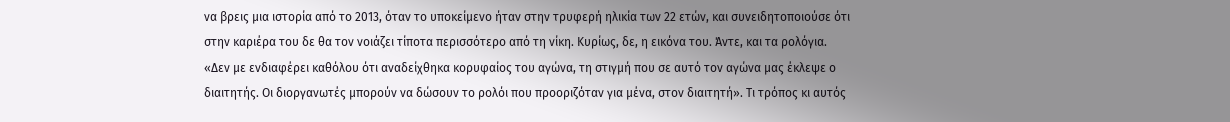να βρεις μια ιστορία από το 2013, όταν το υποκείμενο ήταν στην τρυφερή ηλικία των 22 ετών, και συνειδητοποιούσε ότι στην καριέρα του δε θα τον νοιάζει τίποτα περισσότερο από τη νίκη. Κυρίως, δε, η εικόνα του. Άντε, και τα ρολόγια.
«Δεν με ενδιαφέρει καθόλου ότι αναδείχθηκα κορυφαίος του αγώνα, τη στιγμή που σε αυτό τον αγώνα μας έκλεψε ο διαιτητής. Οι διοργανωτές μπορούν να δώσουν το ρολόι που προοριζόταν για μένα, στον διαιτητή». Τι τρόπος κι αυτός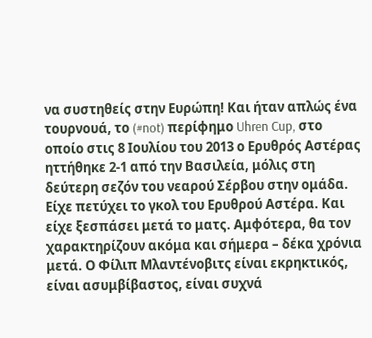να συστηθείς στην Ευρώπη! Και ήταν απλώς ένα τουρνουά, το (#not) περίφημο Uhren Cup, στο οποίο στις 8 Ιουλίου του 2013 ο Ερυθρός Αστέρας ηττήθηκε 2-1 από την Βασιλεία, μόλις στη δεύτερη σεζόν του νεαρού Σέρβου στην ομάδα. Είχε πετύχει το γκολ του Ερυθρού Αστέρα. Και είχε ξεσπάσει μετά το ματς. Αμφότερα, θα τον χαρακτηρίζουν ακόμα και σήμερα – δέκα χρόνια μετά. Ο Φίλιπ Μλαντένοβιτς είναι εκρηκτικός, είναι ασυμβίβαστος, είναι συχνά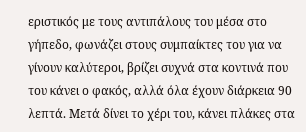εριστικός με τους αντιπάλους του μέσα στο γήπεδο, φωνάζει στους συμπαίκτες του για να γίνουν καλύτεροι, βρίζει συχνά στα κοντινά που του κάνει ο φακός, αλλά όλα έχουν διάρκεια 90 λεπτά. Μετά δίνει το χέρι του, κάνει πλάκες στα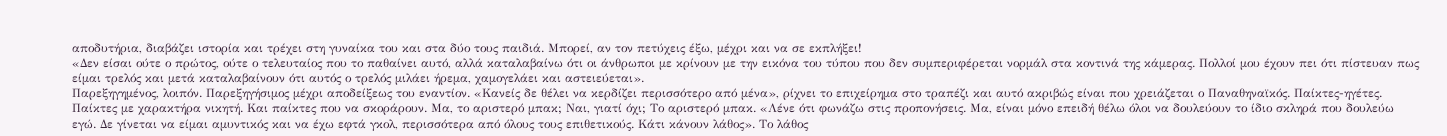αποδυτήρια, διαβάζει ιστορία και τρέχει στη γυναίκα του και στα δύο τους παιδιά. Μπορεί, αν τον πετύχεις έξω, μέχρι και να σε εκπλήξει!
«Δεν είσαι ούτε ο πρώτος, ούτε ο τελευταίος που το παθαίνει αυτό, αλλά καταλαβαίνω ότι οι άνθρωποι με κρίνουν με την εικόνα του τύπου που δεν συμπεριφέρεται νορμάλ στα κοντινά της κάμερας. Πολλοί μου έχουν πει ότι πίστευαν πως είμαι τρελός και μετά καταλαβαίνουν ότι αυτός ο τρελός μιλάει ήρεμα, χαμογελάει και αστειεύεται».
Παρεξηγημένος, λοιπόν. Παρεξηγήσιμος μέχρι αποδείξεως του εναντίον. «Κανείς δε θέλει να κερδίζει περισσότερο από μένα», ρίχνει το επιχείρημα στο τραπέζι και αυτό ακριβώς είναι που χρειάζεται ο Παναθηναϊκός. Παίκτες-ηγέτες. Παίκτες με χαρακτήρα νικητή. Και παίκτες που να σκοράρουν. Μα, το αριστερό μπακ; Ναι, γιατί όχι; Το αριστερό μπακ. «Λένε ότι φωνάζω στις προπονήσεις. Μα, είναι μόνο επειδή θέλω όλοι να δουλεύουν το ίδιο σκληρά που δουλεύω εγώ. Δε γίνεται να είμαι αμυντικός και να έχω εφτά γκολ, περισσότερα από όλους τους επιθετικούς. Κάτι κάνουν λάθος». Το λάθος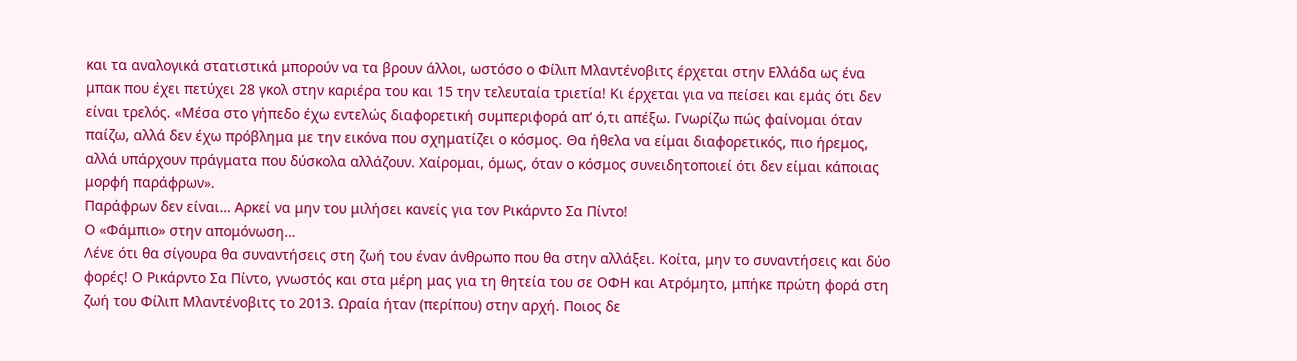και τα αναλογικά στατιστικά μπορούν να τα βρουν άλλοι, ωστόσο ο Φίλιπ Μλαντένοβιτς έρχεται στην Ελλάδα ως ένα μπακ που έχει πετύχει 28 γκολ στην καριέρα του και 15 την τελευταία τριετία! Κι έρχεται για να πείσει και εμάς ότι δεν είναι τρελός. «Μέσα στο γήπεδο έχω εντελώς διαφορετική συμπεριφορά απ’ ό,τι απέξω. Γνωρίζω πώς φαίνομαι όταν παίζω, αλλά δεν έχω πρόβλημα με την εικόνα που σχηματίζει ο κόσμος. Θα ήθελα να είμαι διαφορετικός, πιο ήρεμος, αλλά υπάρχουν πράγματα που δύσκολα αλλάζουν. Χαίρομαι, όμως, όταν ο κόσμος συνειδητοποιεί ότι δεν είμαι κάποιας μορφή παράφρων».
Παράφρων δεν είναι… Αρκεί να μην του μιλήσει κανείς για τον Ρικάρντο Σα Πίντο!
Ο «Φάμπιο» στην απομόνωση…
Λένε ότι θα σίγουρα θα συναντήσεις στη ζωή του έναν άνθρωπο που θα στην αλλάξει. Κοίτα, μην το συναντήσεις και δύο φορές! Ο Ρικάρντο Σα Πίντο, γνωστός και στα μέρη μας για τη θητεία του σε ΟΦΗ και Ατρόμητο, μπήκε πρώτη φορά στη ζωή του Φίλιπ Μλαντένοβιτς το 2013. Ωραία ήταν (περίπου) στην αρχή. Ποιος δε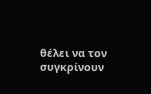θέλει να τον συγκρίνουν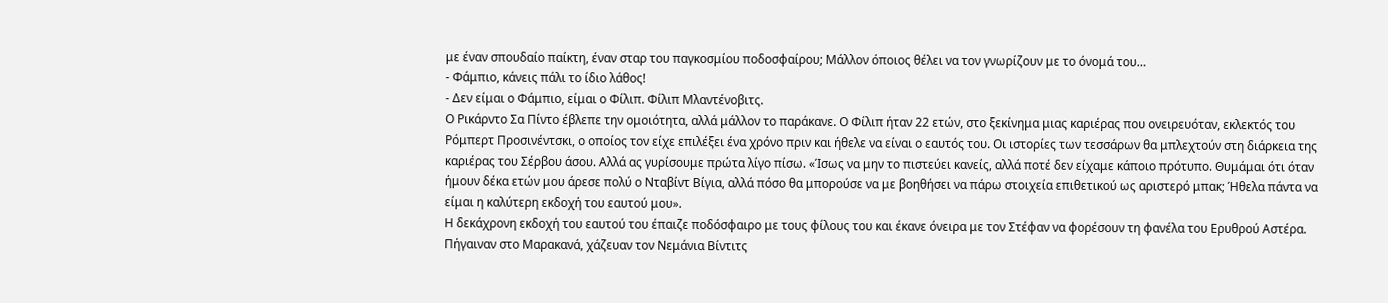με έναν σπουδαίο παίκτη, έναν σταρ του παγκοσμίου ποδοσφαίρου; Μάλλον όποιος θέλει να τον γνωρίζουν με το όνομά του…
- Φάμπιο, κάνεις πάλι το ίδιο λάθος!
- Δεν είμαι ο Φάμπιο, είμαι ο Φίλιπ. Φίλιπ Μλαντένοβιτς.
Ο Ρικάρντο Σα Πίντο έβλεπε την ομοιότητα, αλλά μάλλον το παράκανε. Ο Φίλιπ ήταν 22 ετών, στο ξεκίνημα μιας καριέρας που ονειρευόταν, εκλεκτός του Ρόμπερτ Προσινέντσκι, ο οποίος τον είχε επιλέξει ένα χρόνο πριν και ήθελε να είναι ο εαυτός του. Οι ιστορίες των τεσσάρων θα μπλεχτούν στη διάρκεια της καριέρας του Σέρβου άσου. Αλλά ας γυρίσουμε πρώτα λίγο πίσω. «Ίσως να μην το πιστεύει κανείς, αλλά ποτέ δεν είχαμε κάποιο πρότυπο. Θυμάμαι ότι όταν ήμουν δέκα ετών μου άρεσε πολύ ο Νταβίντ Βίγια, αλλά πόσο θα μπορούσε να με βοηθήσει να πάρω στοιχεία επιθετικού ως αριστερό μπακ; Ήθελα πάντα να είμαι η καλύτερη εκδοχή του εαυτού μου».
Η δεκάχρονη εκδοχή του εαυτού του έπαιζε ποδόσφαιρο με τους φίλους του και έκανε όνειρα με τον Στέφαν να φορέσουν τη φανέλα του Ερυθρού Αστέρα. Πήγαιναν στο Μαρακανά, χάζευαν τον Νεμάνια Βίντιτς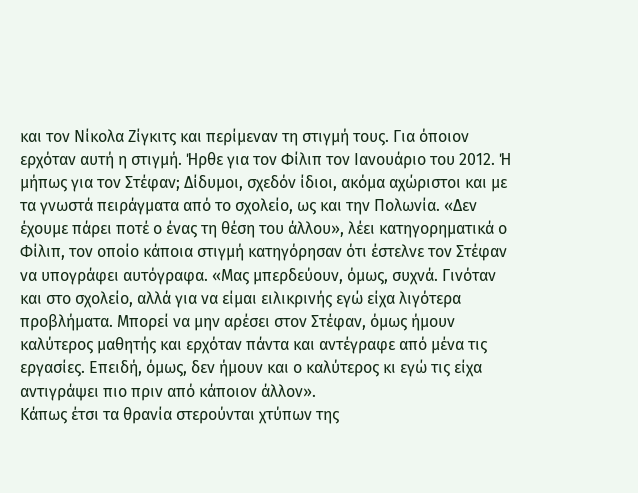και τον Νίκολα Ζίγκιτς και περίμεναν τη στιγμή τους. Για όποιον ερχόταν αυτή η στιγμή. Ήρθε για τον Φίλιπ τον Ιανουάριο του 2012. Ή μήπως για τον Στέφαν; Δίδυμοι, σχεδόν ίδιοι, ακόμα αχώριστοι και με τα γνωστά πειράγματα από το σχολείο, ως και την Πολωνία. «Δεν έχουμε πάρει ποτέ ο ένας τη θέση του άλλου», λέει κατηγορηματικά ο Φίλιπ, τον οποίο κάποια στιγμή κατηγόρησαν ότι έστελνε τον Στέφαν να υπογράφει αυτόγραφα. «Μας μπερδεύουν, όμως, συχνά. Γινόταν και στο σχολείο, αλλά για να είμαι ειλικρινής εγώ είχα λιγότερα προβλήματα. Μπορεί να μην αρέσει στον Στέφαν, όμως ήμουν καλύτερος μαθητής και ερχόταν πάντα και αντέγραφε από μένα τις εργασίες. Επειδή, όμως, δεν ήμουν και ο καλύτερος κι εγώ τις είχα αντιγράψει πιο πριν από κάποιον άλλον».
Κάπως έτσι τα θρανία στερούνται χτύπων της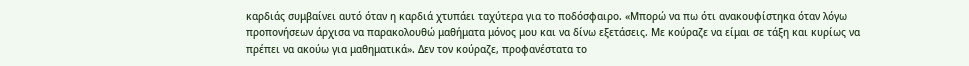καρδιάς συμβαίνει αυτό όταν η καρδιά χτυπάει ταχύτερα για το ποδόσφαιρο. «Μπορώ να πω ότι ανακουφίστηκα όταν λόγω προπονήσεων άρχισα να παρακολουθώ μαθήματα μόνος μου και να δίνω εξετάσεις. Με κούραζε να είμαι σε τάξη και κυρίως να πρέπει να ακούω για μαθηματικά». Δεν τον κούραζε, προφανέστατα το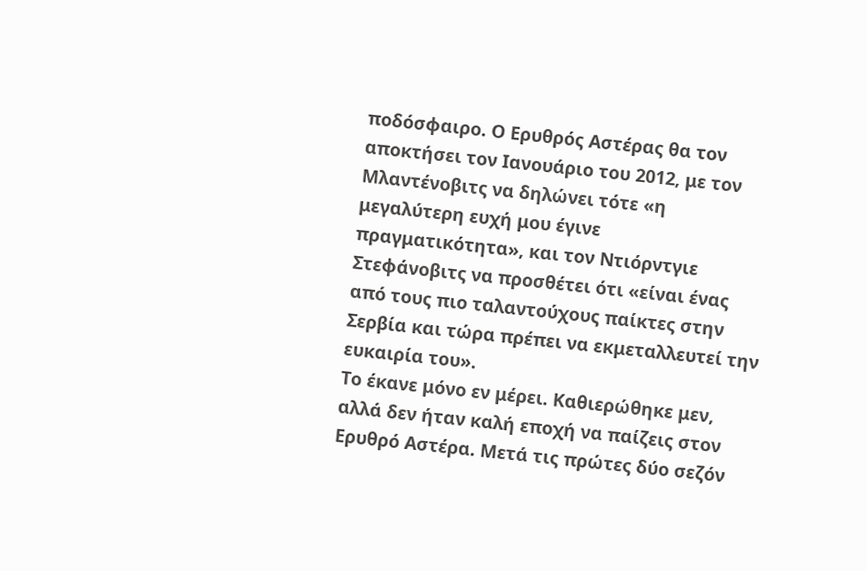ποδόσφαιρο. Ο Ερυθρός Αστέρας θα τον αποκτήσει τον Ιανουάριο του 2012, με τον Μλαντένοβιτς να δηλώνει τότε «η μεγαλύτερη ευχή μου έγινε πραγματικότητα», και τον Ντιόρντγιε Στεφάνοβιτς να προσθέτει ότι «είναι ένας από τους πιο ταλαντούχους παίκτες στην Σερβία και τώρα πρέπει να εκμεταλλευτεί την ευκαιρία του».
Το έκανε μόνο εν μέρει. Καθιερώθηκε μεν, αλλά δεν ήταν καλή εποχή να παίζεις στον Ερυθρό Αστέρα. Μετά τις πρώτες δύο σεζόν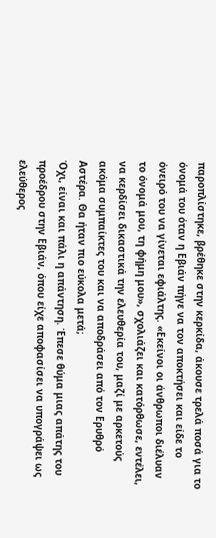παροπλίστηκε, βρέθηκε στην κερκίδα, άκουσε τρελά ποσά για το όνομά του όταν η Εβιάν πήγε να τον αποκτήσει και είδε το όνειρό του να γίνεται εφιάλτης. «Εκείνοι οι άνθρωποι διέλυαν το όνομά μου, τη φήμη μου», σχολιάζει και κατόρθωσε, εντέλει, να κερδίσει δικαστικά την ελευθερία του, μαζί με αρκετούς ακόμα συμπαίκτες του και να αποδράσει από τον Ερυθρό Αστέρα. Θα ήταν πιο εύκολα μετά;
Όχι, είναι και πάλι η απάντηση. Έπεσε θύμα μιας απάτης του προέδρου στην Εβιάν, όπου είχε αποφασίσει να υπογράψει ως ελεύθερος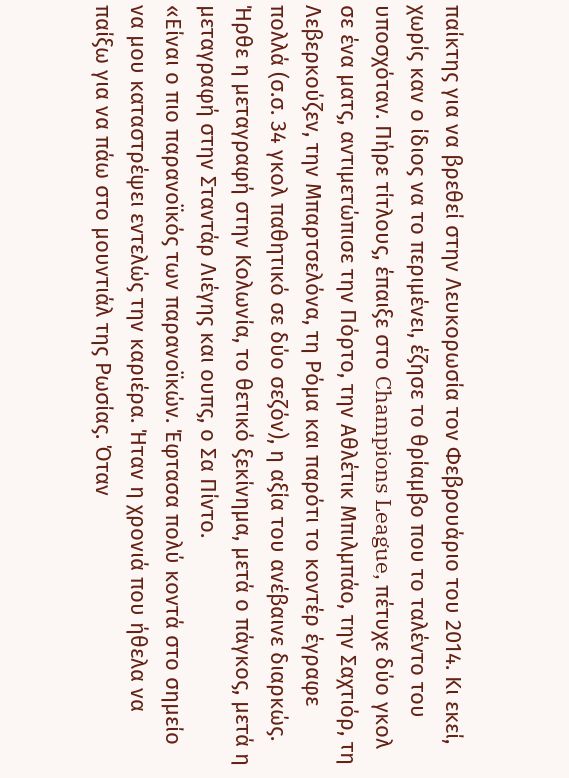παίκτης για να βρεθεί στην Λευκορωσία τον Φεβρουάριο του 2014. Κι εκεί, χωρίς καν ο ίδιος να το περιμένει, έζησε το θρίαμβο που το ταλέντο του υποσχόταν. Πήρε τίτλους, έπαιξε στο Champions League, πέτυχε δύο γκολ σε ένα ματς, αντιμετώπισε την Πόρτο, την Αθλέτικ Μπιλμπάο, την Σαχτιόρ, τη Λεβερκούζεν, την Μπαρτσελόνα, τη Ρόμα και παρότι το κοντέρ έγραφε πολλά (σ.σ. 34 γκολ παθητικό σε δύο σεζόν), η αξία του ανέβαινε διαρκώς. Ήρθε η μεταγραφή στην Κολωνία, το θετικό ξεκίνημα, μετά ο πάγκος, μετά η μεταγραφή στην Σταντάρ Λιέγης και ουπς, ο Σα Πίντο.
«Είναι ο πιο παρανοϊκός των παρανοϊκών. Έφτασα πολύ κοντά στο σημείο να μου καταστρέψει εντελώς την καριέρα. Ήταν η χρονιά που ήθελα να παίξω για να πάω στο μουντιάλ της Ρωσίας. Όταν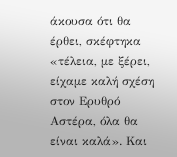άκουσα ότι θα έρθει, σκέφτηκα «τέλεια, με ξέρει, είχαμε καλή σχέση στον Ερυθρό Αστέρα, όλα θα είναι καλά». Και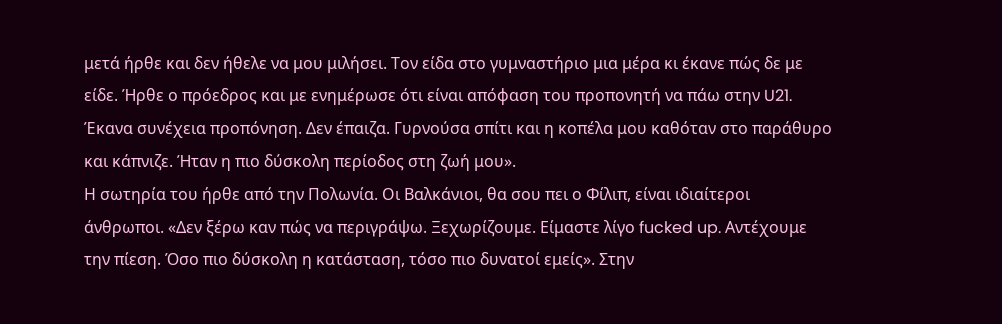μετά ήρθε και δεν ήθελε να μου μιλήσει. Τον είδα στο γυμναστήριο μια μέρα κι έκανε πώς δε με είδε. Ήρθε ο πρόεδρος και με ενημέρωσε ότι είναι απόφαση του προπονητή να πάω στην U21. Έκανα συνέχεια προπόνηση. Δεν έπαιζα. Γυρνούσα σπίτι και η κοπέλα μου καθόταν στο παράθυρο και κάπνιζε. Ήταν η πιο δύσκολη περίοδος στη ζωή μου».
Η σωτηρία του ήρθε από την Πολωνία. Οι Βαλκάνιοι, θα σου πει ο Φίλιπ, είναι ιδιαίτεροι άνθρωποι. «Δεν ξέρω καν πώς να περιγράψω. Ξεχωρίζουμε. Είμαστε λίγο fucked up. Αντέχουμε την πίεση. Όσο πιο δύσκολη η κατάσταση, τόσο πιο δυνατοί εμείς». Στην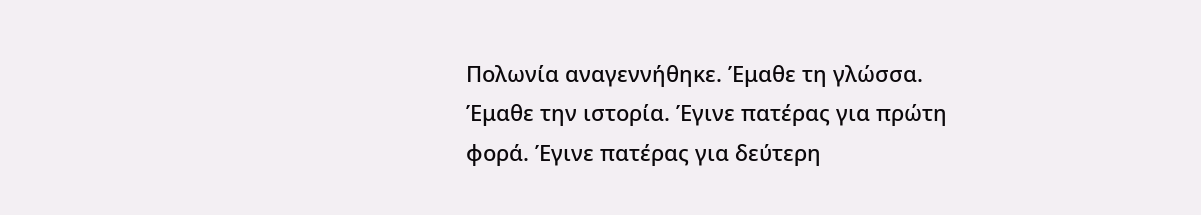Πολωνία αναγεννήθηκε. Έμαθε τη γλώσσα. Έμαθε την ιστορία. Έγινε πατέρας για πρώτη φορά. Έγινε πατέρας για δεύτερη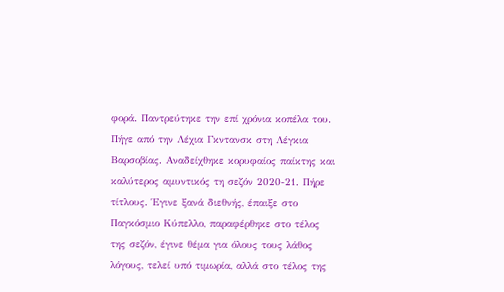φορά. Παντρεύτηκε την επί χρόνια κοπέλα του. Πήγε από την Λέχια Γκντανσκ στη Λέγκια Βαρσοβίας. Αναδείχθηκε κορυφαίος παίκτης και καλύτερος αμυντικός τη σεζόν 2020-21. Πήρε τίτλους. Έγινε ξανά διεθνής, έπαιξε στο Παγκόσμιο Κύπελλο, παραφέρθηκε στο τέλος της σεζόν, έγινε θέμα για όλους τους λάθος λόγους, τελεί υπό τιμωρία, αλλά στο τέλος της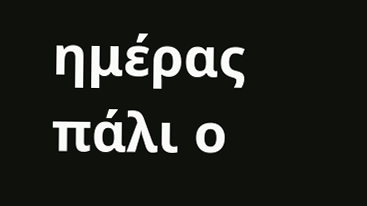ημέρας πάλι ο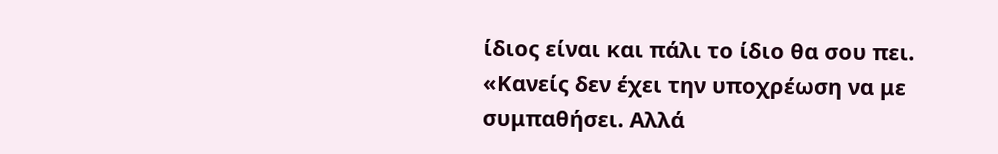ίδιος είναι και πάλι το ίδιο θα σου πει.
«Κανείς δεν έχει την υποχρέωση να με συμπαθήσει. Αλλά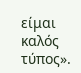είμαι καλός τύπος».